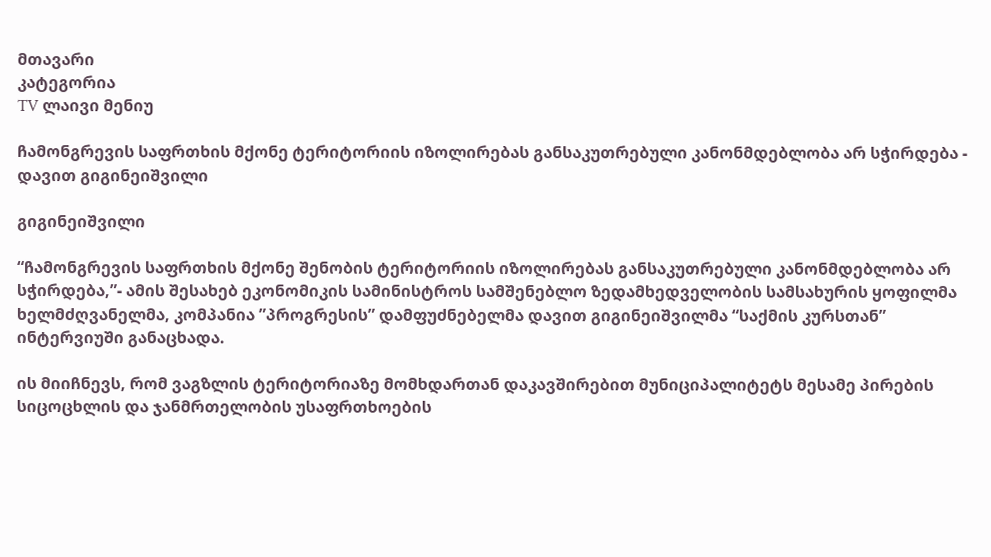მთავარი
კატეგორია
TV ლაივი მენიუ

ჩამონგრევის საფრთხის მქონე ტერიტორიის იზოლირებას განსაკუთრებული კანონმდებლობა არ სჭირდება - დავით გიგინეიშვილი

გიგინეიშვილი

“ჩამონგრევის საფრთხის მქონე შენობის ტერიტორიის იზოლირებას განსაკუთრებული კანონმდებლობა არ სჭირდება,”- ამის შესახებ ეკონომიკის სამინისტროს სამშენებლო ზედამხედველობის სამსახურის ყოფილმა ხელმძღვანელმა, კომპანია ”პროგრესის” დამფუძნებელმა დავით გიგინეიშვილმა “საქმის კურსთან” ინტერვიუში განაცხადა.

ის მიიჩნევს, რომ ვაგზლის ტერიტორიაზე მომხდართან დაკავშირებით მუნიციპალიტეტს მესამე პირების სიცოცხლის და ჯანმრთელობის უსაფრთხოების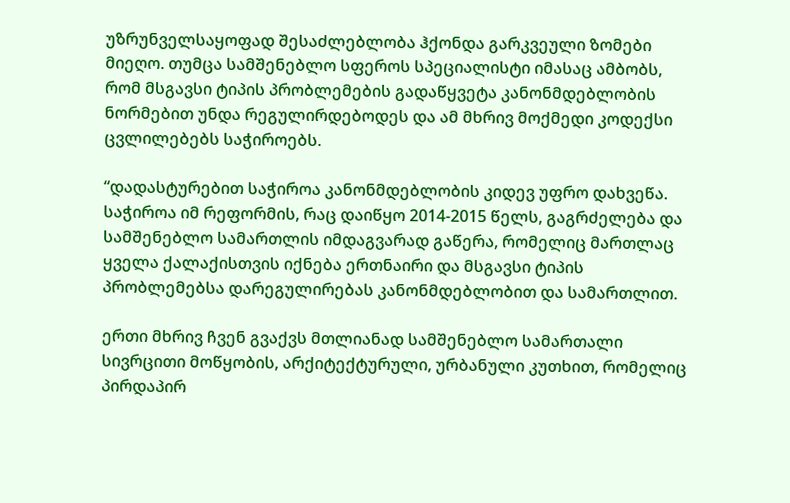უზრუნველსაყოფად შესაძლებლობა ჰქონდა გარკვეული ზომები მიეღო. თუმცა სამშენებლო სფეროს სპეციალისტი იმასაც ამბობს, რომ მსგავსი ტიპის პრობლემების გადაწყვეტა კანონმდებლობის ნორმებით უნდა რეგულირდებოდეს და ამ მხრივ მოქმედი კოდექსი ცვლილებებს საჭიროებს.

“დადასტურებით საჭიროა კანონმდებლობის კიდევ უფრო დახვეწა. საჭიროა იმ რეფორმის, რაც დაიწყო 2014-2015 წელს, გაგრძელება და სამშენებლო სამართლის იმდაგვარად გაწერა, რომელიც მართლაც ყველა ქალაქისთვის იქნება ერთნაირი და მსგავსი ტიპის პრობლემებსა დარეგულირებას კანონმდებლობით და სამართლით.

ერთი მხრივ ჩვენ გვაქვს მთლიანად სამშენებლო სამართალი სივრცითი მოწყობის, არქიტექტურული, ურბანული კუთხით, რომელიც პირდაპირ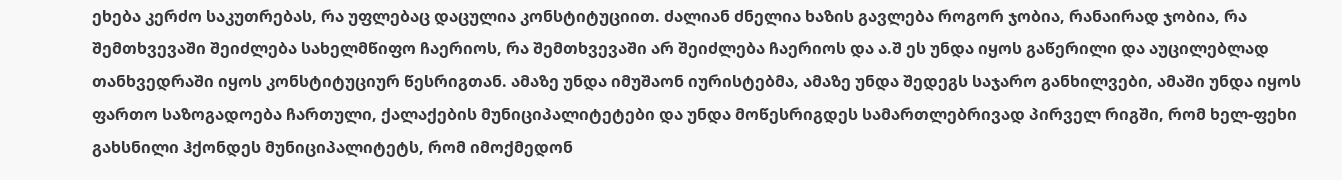ეხება კერძო საკუთრებას, რა უფლებაც დაცულია კონსტიტუციით. ძალიან ძნელია ხაზის გავლება როგორ ჯობია, რანაირად ჯობია, რა შემთხვევაში შეიძლება სახელმწიფო ჩაერიოს, რა შემთხვევაში არ შეიძლება ჩაერიოს და ა.შ ეს უნდა იყოს გაწერილი და აუცილებლად თანხვედრაში იყოს კონსტიტუციურ წესრიგთან. ამაზე უნდა იმუშაონ იურისტებმა, ამაზე უნდა შედეგს საჯარო განხილვები, ამაში უნდა იყოს ფართო საზოგადოება ჩართული, ქალაქების მუნიციპალიტეტები და უნდა მოწესრიგდეს სამართლებრივად პირველ რიგში, რომ ხელ-ფეხი გახსნილი ჰქონდეს მუნიციპალიტეტს, რომ იმოქმედონ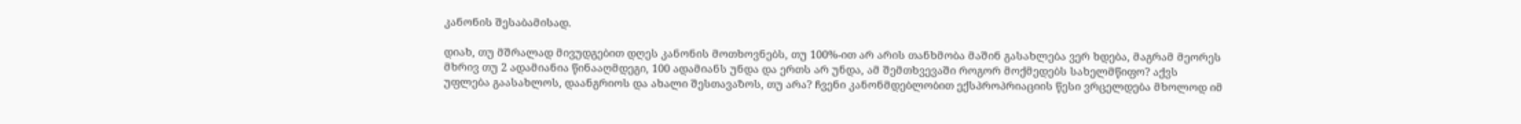კანონის შესაბამისად.

დიახ, თუ მშრალად მივუდგებით დღეს კანონის მოთხოვნებს, თუ 100%-ით არ არის თანხმობა მაშინ გასახლება ვერ ხდება, მაგრამ მეორეს მხრივ თუ 2 ადამიანია წინააღმდეგი, 100 ადამიანს უნდა და ერთს არ უნდა, ამ შემთხვევაში როგორ მოქმედებს სახელმწიფო? აქვს უფლება გაასახლოს, დაანგრიოს და ახალი შესთავაზოს, თუ არა? ჩვენი კანონმდებლობით ექსპროპრიაციის წესი ვრცელდება მხოლოდ იმ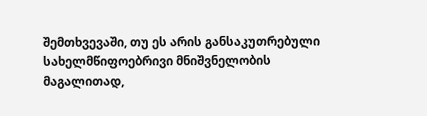შემთხვევაში, თუ ეს არის განსაკუთრებული სახელმწიფოებრივი მნიშვნელობის მაგალითად,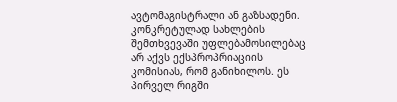ავტომაგისტრალი ან გაზსადენი. კონკრეტულად სახლების შემთხვევაში უფლებამოსილებაც არ აქვს ექსპროპრიაციის კომისიას, რომ განიხილოს. ეს პირველ რიგში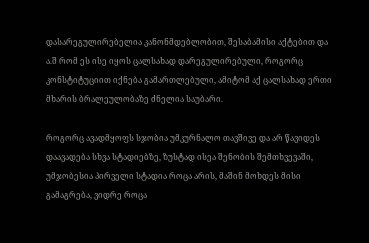დასარეგულირებელია კანონმდებლობით, შესაბამისი აქტებით და ა.შ რომ ეს ისე იყოს ცალსახად დარეგულირებული, როგორც კონსტიტუციით იქნება გამართლებული, ამიტომ აქ ცალსახად ერთი მხარის ბრალეულობაზე ძნელია საუბარი.

როგორც ავადმყოფს სჯობია უმკურნალო თავშივე და არ წავიდეს დაავადება სხვა სტადიებზე, ზუსტად ისეა შენობის შემთხვევაში, უმჯობესია პირველი სტადია როცა არის, მაშინ მოხდეს მისი გამაგრება, ვიდრე როცა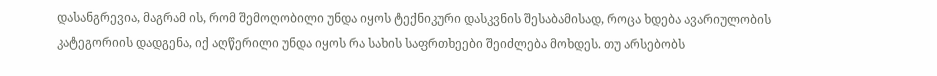დასანგრევია, მაგრამ ის, რომ შემოღობილი უნდა იყოს ტექნიკური დასკვნის შესაბამისად, როცა ხდება ავარიულობის კატეგორიის დადგენა, იქ აღწერილი უნდა იყოს რა სახის საფრთხეები შეიძლება მოხდეს. თუ არსებობს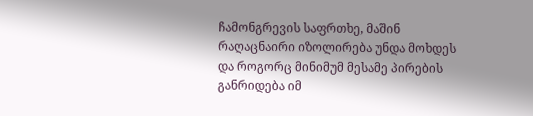ჩამონგრევის საფრთხე, მაშინ რაღაცნაირი იზოლირება უნდა მოხდეს და როგორც მინიმუმ მესამე პირების განრიდება იმ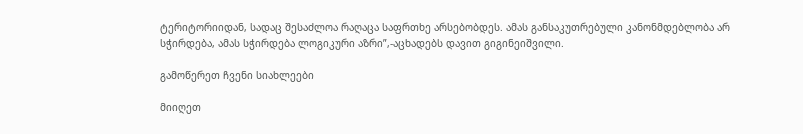ტერიტორიიდან, სადაც შესაძლოა რაღაცა საფრთხე არსებობდეს. ამას განსაკუთრებული კანონმდებლობა არ სჭირდება, ამას სჭირდება ლოგიკური აზრი”,-აცხადებს დავით გიგინეიშვილი.

გამოწერეთ ჩვენი სიახლეები

მიიღეთ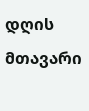დღის მთავარი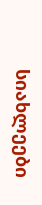სიახლეები